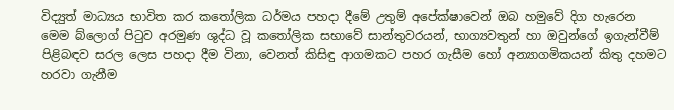විද්‍යුත් මාධ්‍යය භාවිත කර කතෝලික ධර්මය පහදා දීමේ උතුම් අපේක්ෂාවෙන් ඔබ හමුවේ දිග හැරෙන මෙම ‍බ්ලොග් පිටුව අරමුණ ශුද්ධ වූ කතෝලික සභාවේ සාන්තුවරයන්, භාග්‍යවතුන් හා ඔවුන්ගේ ඉගැන්වීම් පිළිබඳව සරල ලෙස පහදා දීම විනා, වෙනත් කිසිඳු ආගමකට පහර ගැසීම හෝ අන්‍යාගමිකයන් කිතු දහමට හරවා ගැනීම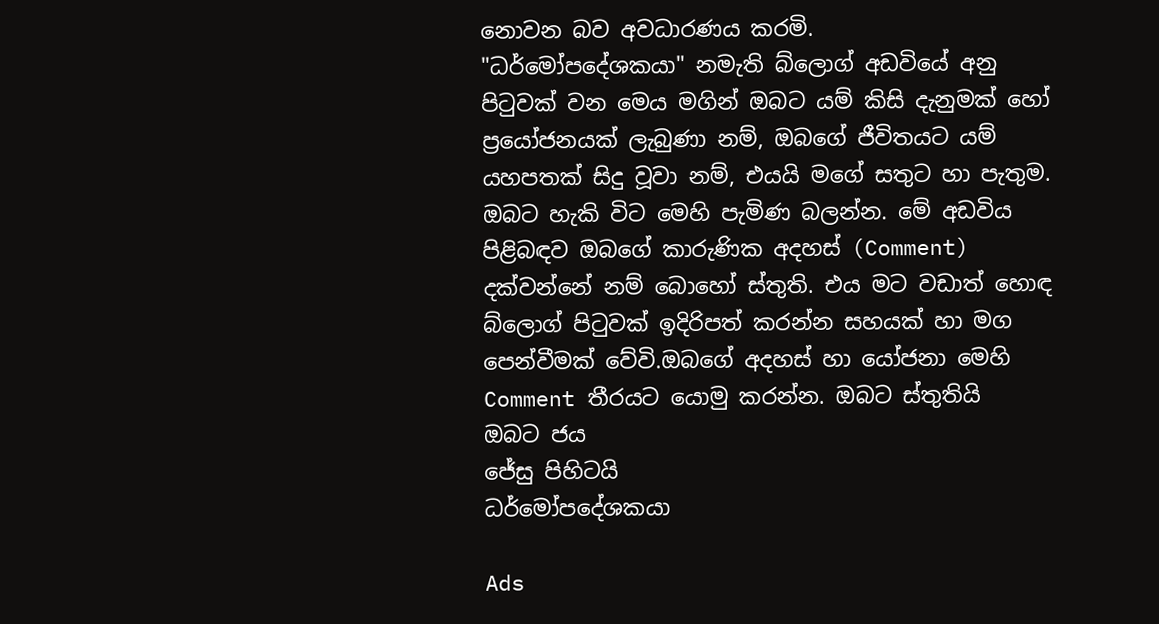නොවන බව අවධාරණය කරමි.
"ධර්මෝපදේශකයා" නමැති බ්ලොග් අඩවියේ අනු පිටුවක් වන මෙය මගින් ඔබට යම් කිසි දැනුමක් හෝ ප්‍රයෝජනයක් ලැබුණා නම්, ඔබගේ ජීවිතයට යම් යහපතක් සිදු වූවා නම්, එයයි මගේ සතුට හා පැතුම. ඔබට හැකි විට මෙහි පැමිණ බලන්න. මේ අඩවිය පිළිබඳව ඔබගේ කාරුණික අදහස් (Comment) දක්වන්නේ නම් ‍බොහෝ ස්තුති. එය මට වඩාත් හොඳ බ්ලොග් පිටුවක් ඉදිරිපත් කරන්න සහයක් හා මග පෙන්වීමක් වේවි.ඔබගේ අදහස් හා යෝජනා මෙහි Comment තීරයට යොමු කරන්න. ඔබට ස්තුතියි
ඔබට ජය
ජේසු පිහිටයි
ධර්මෝපදේශකයා

Ads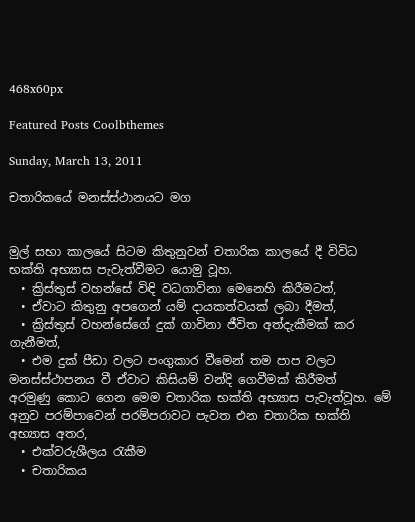468x60px

Featured Posts Coolbthemes

Sunday, March 13, 2011

චතාරිකයේ මනස්ස්ථානයට මග


මුල් සභා කාලයේ සිටම කිතුනුවන් චතාරික කාලයේ දී විවිධ භක්ති අභ්‍යාස පැවැත්වීමට යොමු වූහ.
  • ක්‍රිස්තුස් වහන්සේ විඳි වධගාවිනා මෙනෙහි කිරීමටත්,
  • ඒවාට කිතුනු අපගෙන් යම් දායකත්වයක් ලබා දීමත්,
  • ක්‍රිස්තුස් වහන්සේගේ දුක් ගාවිනා ජීවිත අත්දැකීමක් කර ගැනීමත්,
  • එම දුක් පීඩා වලට පංගුකාර වීමෙන් තම පාප වලට මනස්ස්ථාපනය වී ඒවාට කිසියම් වන්දි ගෙවීමක් කිරීමත්
අරමුණු කොට ගෙන මෙම චතාරික භක්ති අභ්‍යාස පැවැත්වූහ. මේ අනුව පරම්පාවෙන් පරම්පරාවට පැවත එන චතාරික භක්ති අභ්‍යාස අතර,
  • එක්වරුශීලය රැකීම
  • චතාරිකය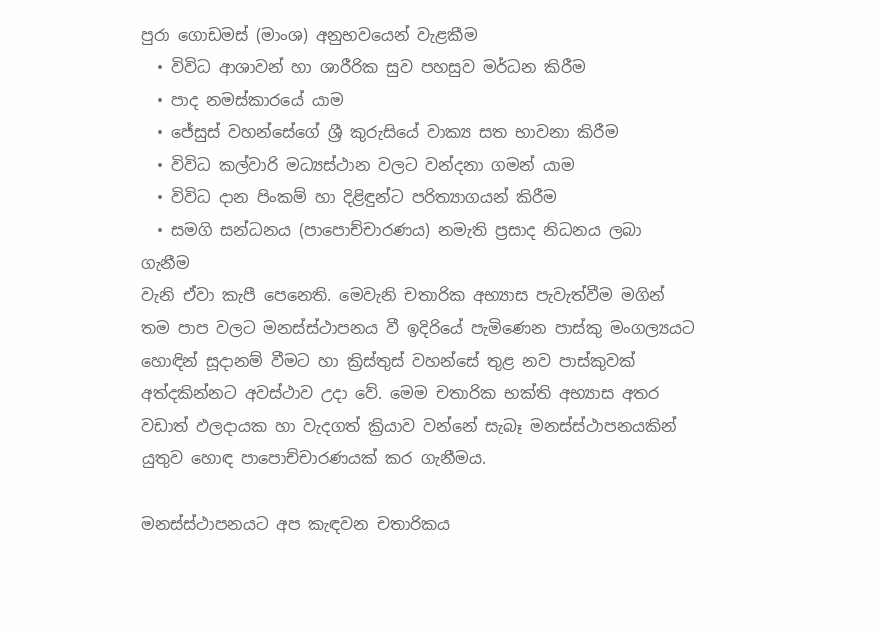පුරා ගොඩමස් (මාංශ) අනුභවයෙන් වැළකීම
  • විවිධ ආශාවන් හා ශාරීරික සුව පහසුව මර්ධන කිරීම
  • පාද නමස්කාරයේ යාම
  • ජේසුස් වහන්සේගේ ශ්‍රී කුරුසියේ වාක්‍ය සත භාවනා කිරීම
  • විවිධ කල්වාරි මධ්‍යස්ථාන වලට වන්දනා ගමන් යාම
  • විවිධ දාන පිංකම් හා දිළිඳුන්ට පරිත්‍යාගයන් කිරීම
  • සමගි සන්ධනය (පාපොච්චාරණය) නමැති ප්‍රසාද නිධනය ලබා ගැනීම
වැනි ඒවා කැපී පෙනෙති. මෙවැනි චතාරික අභ්‍යාස පැවැත්වීම මගින් තම පාප වලට මනස්ස්ථාපනය වී ඉදිරියේ පැමිණෙන පාස්කු මංගල්‍යයට හොඳින් සූදානම් වීමට හා ක්‍රිස්තුස් වහන්සේ තුළ නව පාස්කුවක් අත්දකින්නට අවස්ථාව උදා වේ. මෙම චතාරික භක්ති අභ්‍යාස අතර වඩාත් ඵලදායක හා වැදගත් ක්‍රියාව වන්නේ සැබෑ මනස්ස්ථාපනයකින් යුතුව හොඳ පාපොච්චාරණයක් කර ගැනීමය.

මනස්ස්ථාපනයට අප කැඳවන චතාරිකය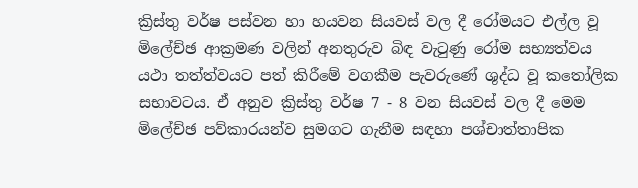ක්‍රිස්තු වර්ෂ පස්වන හා හයවන සියවස් වල දී ‍රෝමයට එල්ල වූ මිලේච්ඡ ආක්‍රමණ වලින් අනතුරුව බිඳ වැටුණු රෝම සභ්‍යත්වය යථා තත්ත්වයට පත් කිරීමේ වගකීම පැවරුණේ ශුද්ධ වූ කතෝලික සභාවටය. ඒ අනුව ක්‍රිස්තු වර්ෂ 7 - 8 වන සියවස් වල දී මෙම මිලේච්ඡ පව්කාරයන්ව සුමගට ගැනීම සඳහා පශ්චාත්තාපික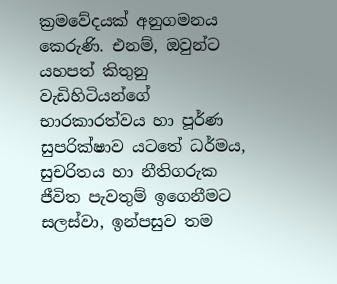ක්‍රමවේදයක් අනුගමනය කෙරුණි. එනම්, ඔවුන්ට යහපත් කිතුනු වැඩිහිටියන්ගේ භාරකාරත්වය හා පූර්ණ සුපරික්ෂාව යටතේ ධර්මය, සුචරිතය හා නීතිගරුක ජීවිත පැවතුම් ඉගෙනීමට සලස්වා, ඉන්පසුව තම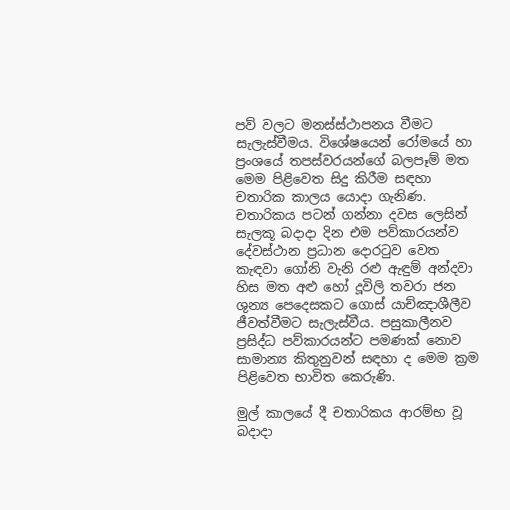පව් වලට මනස්ස්ථාපනය වීමට සැලැස්වීමය. විශේෂයෙන් රෝමයේ හා ප්‍රංශයේ තපස්වරයන්ගේ බලපෑම් මත මෙම පිළිවෙත සිදු කිරීම සඳහා චතාරික කාලය යොදා ගැනිණ. චතාරිකය පටන් ගන්නා දවස ලෙසින් සැලකූ බදාදා දින එම පව්කාරයන්ව දේවස්ථාන ප්‍රධාන දොරටුව වෙත කැඳවා ගෝනි වැනි ර‍‍ළු ඇඳුම් අන්දවා හිස මත අළු හෝ දූවිලි තවරා ජන ශුන්‍ය පෙදෙසකට ගොස් යාච්ඤාශීලීව ජීවත්වීමට සැලැස්වීය. පසුකාලීනව ප්‍රසිද්ධ පව්කාරයන්ට පමණක් නොව සාමාන්‍ය කිතුනුවන් සඳහා ද මෙම ක්‍රම පිළිවෙත භාවිත කෙරුණි.

මුල් කාලයේ දී චතාරිකය ආරම්භ වූ බදාදා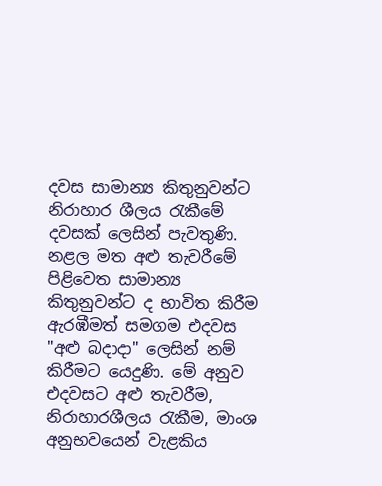දවස සාමාන්‍ය කිතුනුවන්ට නිරාහාර ශීලය රැකීමේ දවසක් ලෙසින් පැවතුණි. නළල මත අළු තැවරීමේ පිළිවෙත සාමාන්‍ය කිතුනුවන්ට ද භාවිත කිරීම ඇරඹීමත් සමගම එදවස "අළු බදාදා" ලෙසින් නම් කිරීමට යෙදුණි. මේ අනුව එදවසට අළු තැවරීම, නිරාහාරශීලය රැකීම, මාංශ අනුභවයෙන් වැළකිය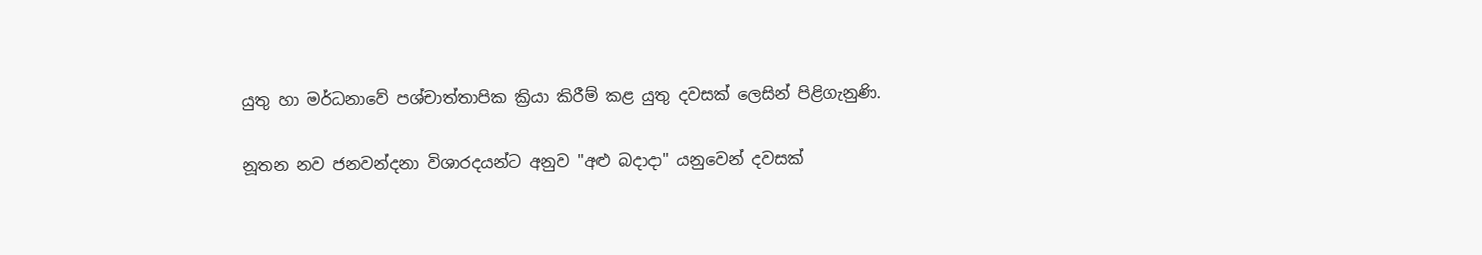යුතු හා මර්ධනාවේ පශ්චාත්තාපික ක්‍රියා කිරීම් කළ යුතු දවසක් ‍ලෙසින් පිළිගැනුණි.

නූතන නව ජනවන්දනා විශාරදයන්ට අනුව "අළු බදාදා" යනුවෙන් දවසක්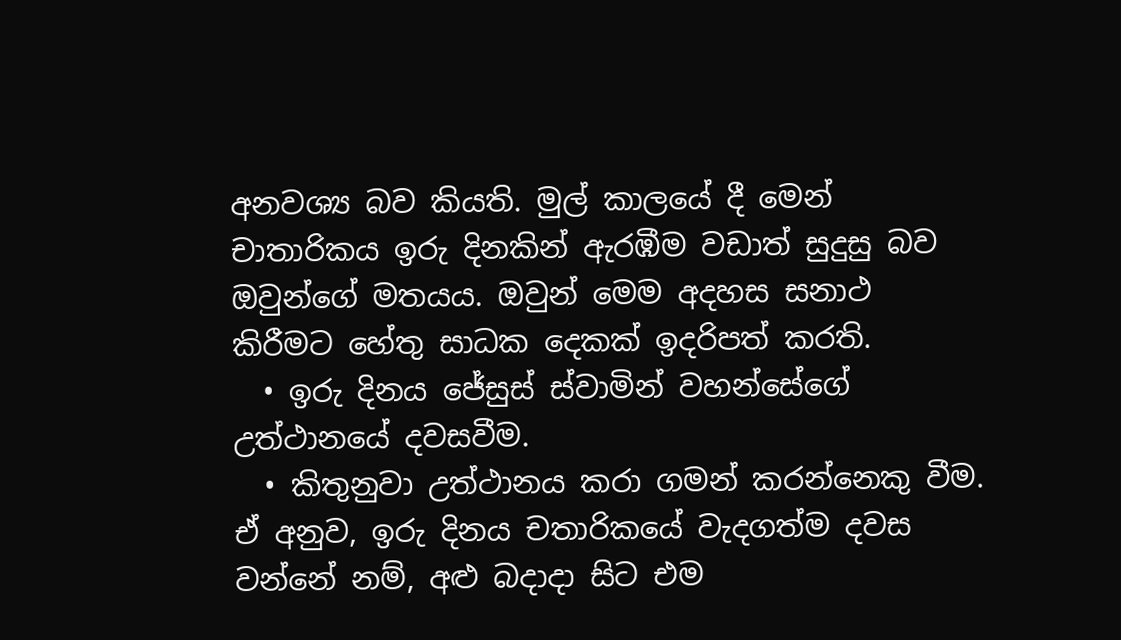අනවශ්‍ය බව කියති. මුල් කාලයේ දී මෙන් චාතාරිකය ඉරු දිනකින් ඇරඹීම වඩාත් සුදුසු බව ඔවුන්ගේ මතයය. ඔවුන් මෙම අදහස සනාථ කිරීමට හේතු සාධක දෙකක් ඉදරිපත් කරති.
  • ඉරු දිනය ජේසුස් ස්වාමින් වහන්සේගේ උත්ථානයේ දවසවීම.
  • කිතුනුවා උත්ථානය කරා ගමන් කරන්නෙකු වීම.
ඒ අනුව, ඉරු දිනය චතාරිකයේ වැදගත්ම දවස වන්නේ නම්, අළු බදාදා සිට එම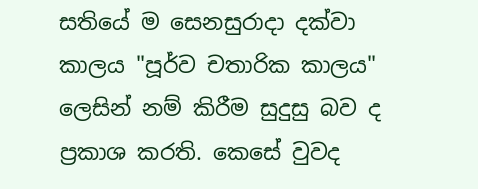සතියේ ම සෙනසුරාදා දක්වා කාලය "පූර්ව චතාරික කාලය" ලෙසින් නම් කිරීම සුදුසු බව ද ප්‍රකාශ කරති. කෙසේ වුවද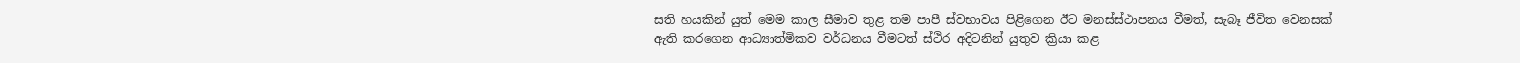සති හයකින් යුත් මෙම කාල සීමාව තුළ තම පාපී ස්වභාවය පිළිගෙන ඊට මනස්ස්ථාපනය වීමත්, සැබෑ ජීවිත වෙනසක් ඇති කරගෙන ආධ්‍යාත්මිකව වර්ධනය වීමටත් ස්ථිර අදිටනින් යුතුව ක්‍රියා කළ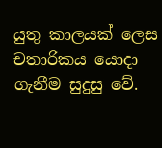යුතු කාලයක් ලෙස චතාරිකය යොදා ගැනීම සුදුසු වේ.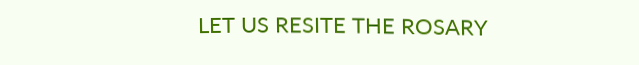LET US RESITE THE ROSARY